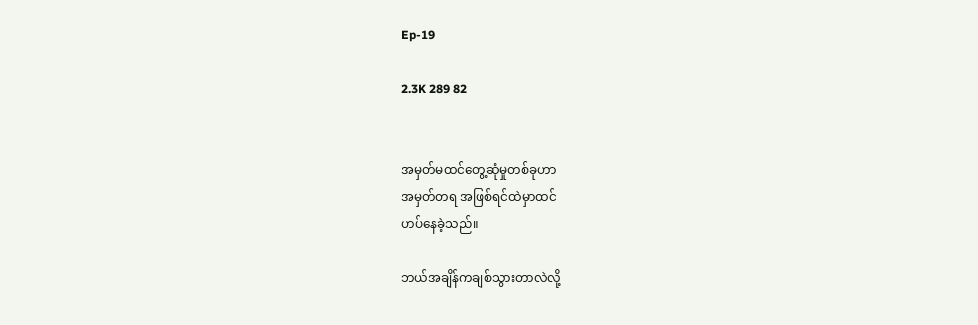Ep-19

2.3K 289 82


အမှတ်မထင်တွေ့ဆုံမှုတစ်ခုဟာ
အမှတ်တရ အဖြစ်ရင်ထဲမှာထင်
ဟပ်နေခဲ့သည်။

ဘယ်အချိန်ကချစ်သွားတာလဲလို့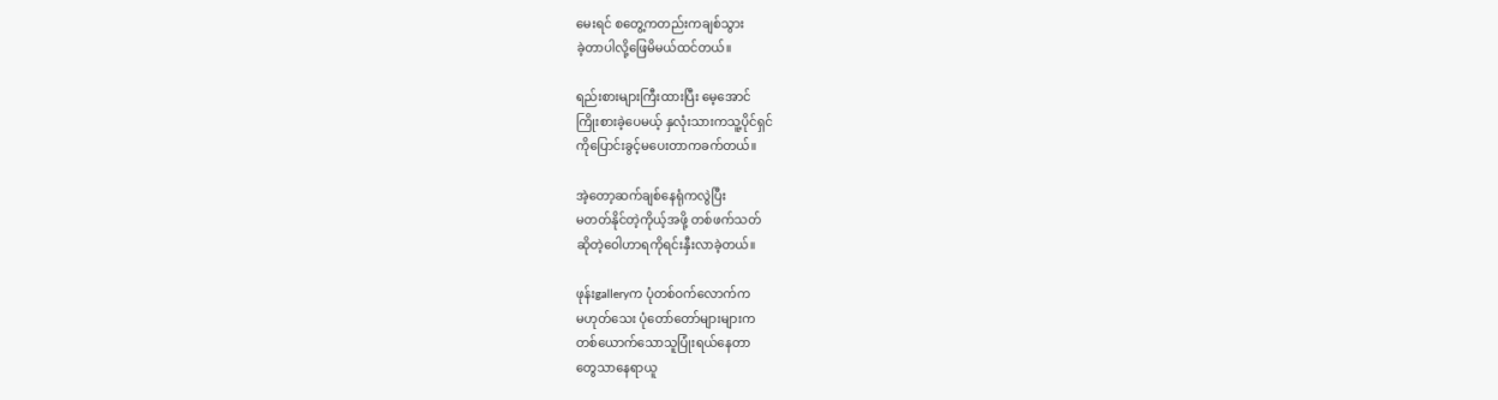မေးရင် စတွေ့ကတည်းကချစ်သွား
ခဲ့တာပါလို့ဖြေမိမယ်ထင်တယ်။

ရည်းစားများကြီးထားပြီး မေ့အောင်
ကြိုးစားခဲ့ပေမယ့် နှလုံးသားကသူ့ပိုင်ရှင်
ကိုပြောင်းခွင့်မပေးတာကခက်တယ်။

အဲ့တော့ဆက်ချစ်နေရုံကလွဲပြီး
မတတ်နိုင်တဲ့ကိုယ့်အဖို့ တစ်ဖက်သတ်
ဆိုတဲ့ဝေါဟာရကိုရင်းနှီးလာခဲ့တယ်။

ဖုန်းgalleryက ပုံတစ်ဝက်လောက်က
မဟုတ်သေး ပုံတော်တော်များများက
တစ်ယောက်သောသူပြုံးရယ်နေတာ
တွေသာနေရာယူ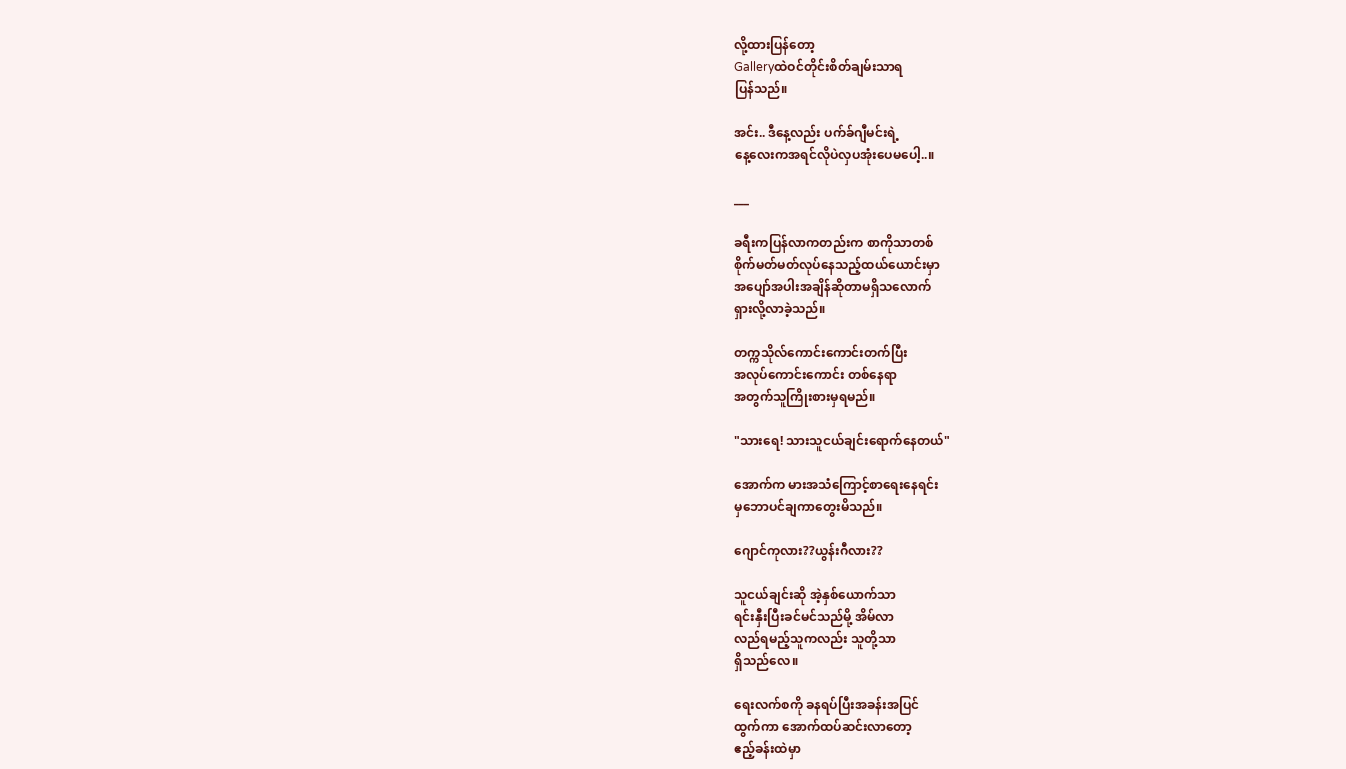လို့ထားပြန်တော့
Galleryထဲဝင်တိုင်းစိတ်ချမ်းသာရ
ပြန်သည်။

အင်း.. ဒီနေ့လည်း ပက်ခ်ဂျီမင်းရဲ့
နေ့လေးကအရင်လိုပဲလှပ‌အုံးပေမပေါ့..။

___

ခရီးကပြန်လာကတည်းက စာကိုသာတစ်
စိုက်မတ်မတ်လုပ်နေသည့်ထယ်ယောင်းမှာ
အပျော်အပါးအချိန်ဆိုတာမရှိသလောက်
ရှားလို့လာခဲ့သည်။

တက္ကသိုလ်ကောင်းကောင်းတက်ပြီး
အလုပ်ကောင်းကောင်း တစ်နေရာ
အတွက်သူကြိုးစားမှရမည်။

"သားရေ! သားသူငယ်ချင်းရောက်နေတယ်"

အောက်က မားအသံကြောင့်စာရေးနေရင်း
မှဘောပင်ချကာတွေးမိသည်။

ဂျောင်ကုလား??ယွန်းဂီလား??

သူငယ်ချင်းဆို အဲ့နှစ်ယောက်သာ
ရင်းနှီးပြီးခင်မင်သည်မို့ အိမ်လာ
လည်ရမည့်သူကလည်း သူတို့သာ
ရှိသည်လေ။

ရေးလက်စကို ခနရပ်ပြီး‌အခန်းအပြင်
ထွက်ကာ အောက်ထပ်ဆင်းလာတော့
ဧည့်ခန်းထဲမှာ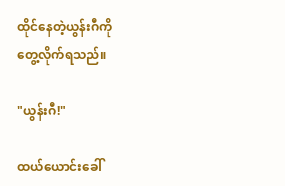ထိုင်နေတဲ့ယွန်းဂီကို
တွေ့လိုက်ရသည်။

"ယွန်းဂီ!"

ထယ်ယောင်းခေါ်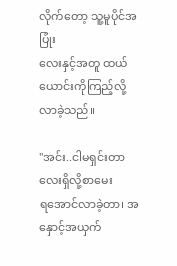လိုက်‌တော့ သူ့မူပိုင်အပြုံး
လေးနှင့်အတူ ထယ်ယောင်းကိုကြည့်လို့
လာခဲ့သည်။

"အင်း..ငါမရှင်းတာလေးရှိလို့စာမေး
ရအောင်လာခဲ့တာ၊ အနှောင့်အယှက်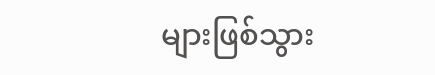များဖြစ်သွား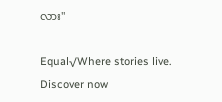လား"

Equal√Where stories live. Discover now